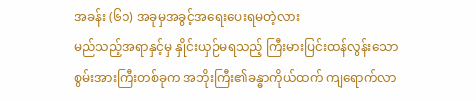အခန်း (၆၁) အခုမှအခွင့်အရေးပေးရမတဲ့လား
မည်သည့်အရာနှင့်မှ နှိုင်းယှဉ်မရသည့် ကြီးမားပြင်းထန်လွန်းသော စွမ်းအားကြီးတစ်ခုက အဘိုးကြီး၏ခန္ဓာကိုယ်ထက် ကျရောက်လာ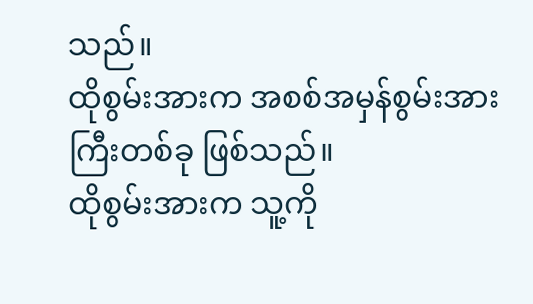သည်။
ထိုစွမ်းအားက အစစ်အမှန်စွမ်းအားကြီးတစ်ခု ဖြစ်သည်။
ထိုစွမ်းအားက သူ့ကို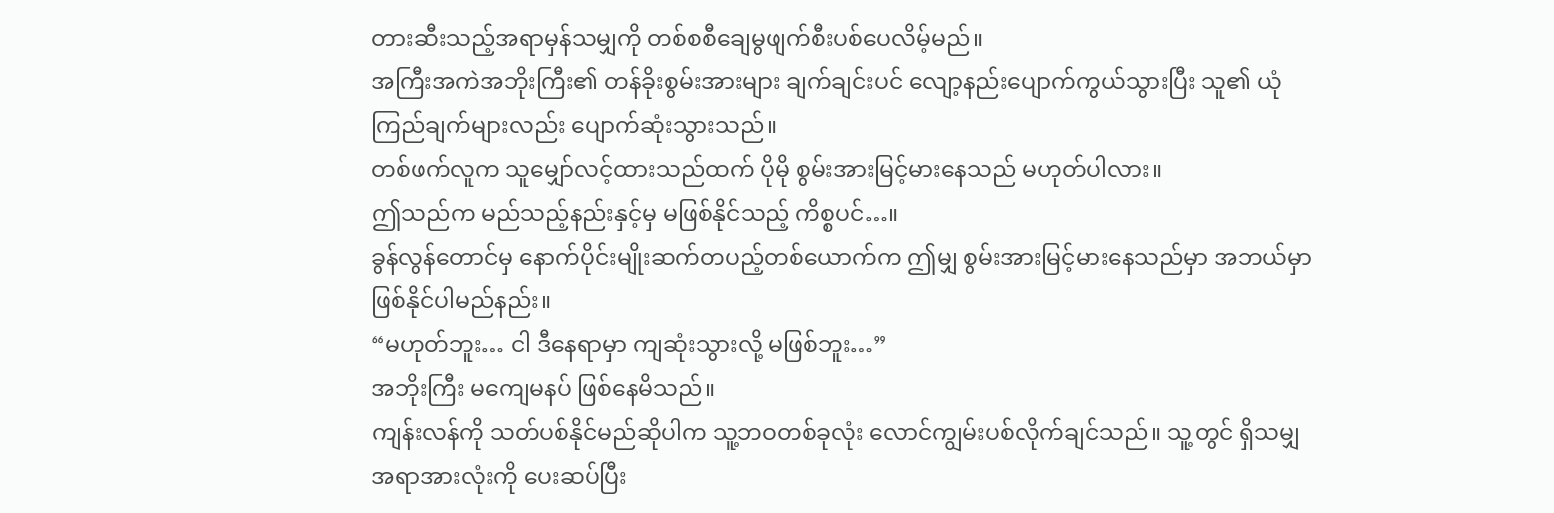တားဆီးသည့်အရာမှန်သမျှကို တစ်စစီချေမွဖျက်စီးပစ်ပေလိမ့်မည်။
အကြီးအကဲအဘိုးကြီး၏ တန်ခိုးစွမ်းအားများ ချက်ချင်းပင် လျော့နည်းပျောက်ကွယ်သွားပြီး သူ၏ ယုံကြည်ချက်များလည်း ပျောက်ဆုံးသွားသည်။
တစ်ဖက်လူက သူမျှော်လင့်ထားသည်ထက် ပိုမို စွမ်းအားမြင့်မားနေသည် မဟုတ်ပါလား။
ဤသည်က မည်သည့်နည်းနှင့်မှ မဖြစ်နိုင်သည့် ကိစ္စပင်…။
ခွန်လွန်တောင်မှ နောက်ပိုင်းမျိုးဆက်တပည့်တစ်ယောက်က ဤမျှ စွမ်းအားမြင့်မားနေသည်မှာ အဘယ်မှာ ဖြစ်နိုင်ပါမည်နည်း။
“မဟုတ်ဘူး… ငါ ဒီနေရာမှာ ကျဆုံးသွားလို့ မဖြစ်ဘူး…”
အဘိုးကြီး မကျေမနပ် ဖြစ်နေမိသည်။
ကျန်းလန်ကို သတ်ပစ်နိုင်မည်ဆိုပါက သူ့ဘဝတစ်ခုလုံး လောင်ကျွမ်းပစ်လိုက်ချင်သည်။ သူ့တွင် ရှိသမျှအရာအားလုံးကို ပေးဆပ်ပြီး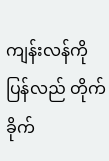ကျန်းလန်ကို ပြန်လည် တိုက်ခိုက်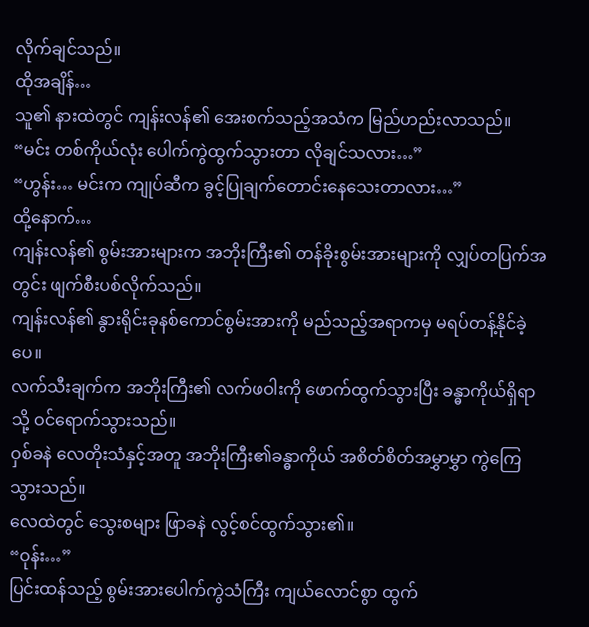လိုက်ချင်သည်။
ထိုအချိန်…
သူ၏ နားထဲတွင် ကျန်းလန်၏ အေးစက်သည့်အသံက မြည်ဟည်းလာသည်။
“မင်း တစ်ကိုယ်လုံး ပေါက်ကွဲထွက်သွားတာ လိုချင်သလား…”
“ဟွန်း… မင်းက ကျုပ်ဆီက ခွင့်ပြုချက်တောင်းနေသေးတာလား…”
ထို့နောက်…
ကျန်းလန်၏ စွမ်းအားများက အဘိုးကြီး၏ တန်ခိုးစွမ်းအားများကို လျှပ်တပြက်အတွင်း ဖျက်စီးပစ်လိုက်သည်။
ကျန်းလန်၏ နွားရိုင်းခုနစ်ကောင်စွမ်းအားကို မည်သည့်အရာကမှ မရပ်တန့်နိုင်ခဲ့ပေ။
လက်သီးချက်က အဘိုးကြီး၏ လက်ဖဝါးကို ဖောက်ထွက်သွားပြီး ခန္ဓာကိုယ်ရှိရာသို့ ဝင်ရောက်သွားသည်။
ဝှစ်ခနဲ လေတိုးသံနှင့်အတူ အဘိုးကြီး၏ခန္ဓာကိုယ် အစိတ်စိတ်အမွှာမွှာ ကွဲကြေသွားသည်။
လေထဲတွင် သွေးစများ ဖြာခနဲ လွင့်စင်ထွက်သွား၏။
“ဝုန်း…”
ပြင်းထန်သည့် စွမ်းအားပေါက်ကွဲသံကြီး ကျယ်လောင်စွာ ထွက်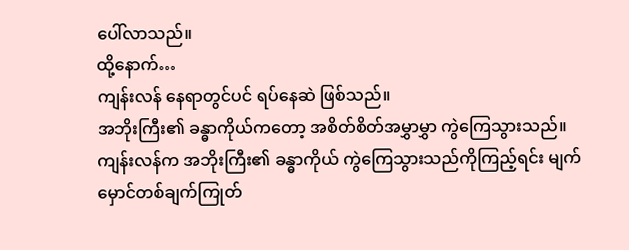ပေါ်လာသည်။
ထို့နောက်…
ကျန်းလန် နေရာတွင်ပင် ရပ်နေဆဲ ဖြစ်သည်။
အဘိုးကြီး၏ ခန္ဓာကိုယ်ကတော့ အစိတ်စိတ်အမွှာမွှာ ကွဲကြေသွားသည်။
ကျန်းလန်က အဘိုးကြီး၏ ခန္ဓာကိုယ် ကွဲကြေသွားသည်ကိုကြည့်ရင်း မျက်မှောင်တစ်ချက်ကြုတ်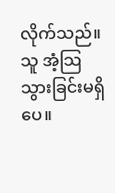လိုက်သည်။
သူ အံ့သြသွားခြင်းမရှိပေ။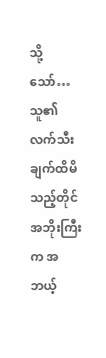သို့သော်… သူ၏ လက်သီးချက်ထိမိသည့်တိုင် အဘိုးကြီးက အဘယ့်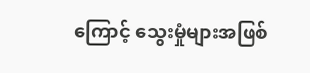ကြောင့် သွေးမှုံများအဖြစ်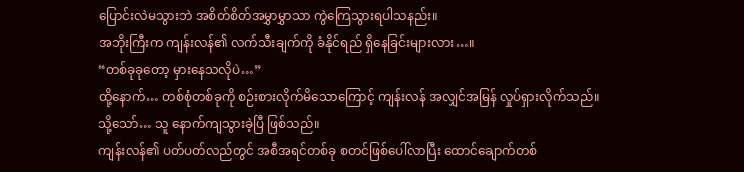ပြောင်းလဲမသွားဘဲ အစိတ်စိတ်အမွှာမွှာသာ ကွဲကြေသွားရပါသနည်း။
အဘိုးကြီးက ကျန်းလန်၏ လက်သီးချက်ကို ခံနိုင်ရည် ရှိနေခြင်းများလား…။
“တစ်ခုခုတော့ မှားနေသလိုပဲ…”
ထို့နောက်… တစ်စုံတစ်ခုကို စဉ်းစားလိုက်မိသောကြောင့် ကျန်းလန် အလျှင်အမြန် လှုပ်ရှားလိုက်သည်။
သို့သော်… သူ နောက်ကျသွားခဲ့ပြီ ဖြစ်သည်။
ကျန်းလန်၏ ပတ်ပတ်လည်တွင် အစီအရင်တစ်ခု စတင်ဖြစ်ပေါ်လာပြီး ထောင်ချောက်တစ်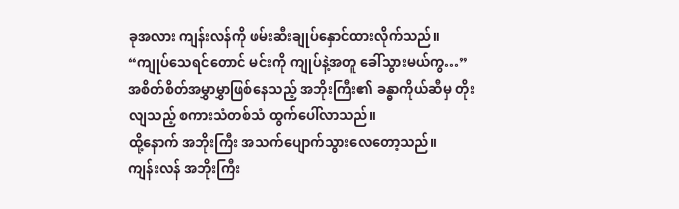ခုအလား ကျန်းလန်ကို ဖမ်းဆီးချုပ်နှောင်ထားလိုက်သည်။
“ကျုပ်သေရင်တောင် မင်းကို ကျုပ်နဲ့အတူ ခေါ်သွားမယ်ကွ…”
အစိတ်စိတ်အမွှာမွှာဖြစ်နေသည့် အဘိုးကြီး၏ ခန္ဓာကိုယ်ဆီမှ တိုးလျသည့် စကားသံတစ်သံ ထွက်ပေါ်လာသည်။
ထို့နောက် အဘိုးကြီး အသက်ပျောက်သွားလေတော့သည်။
ကျန်းလန် အဘိုးကြီး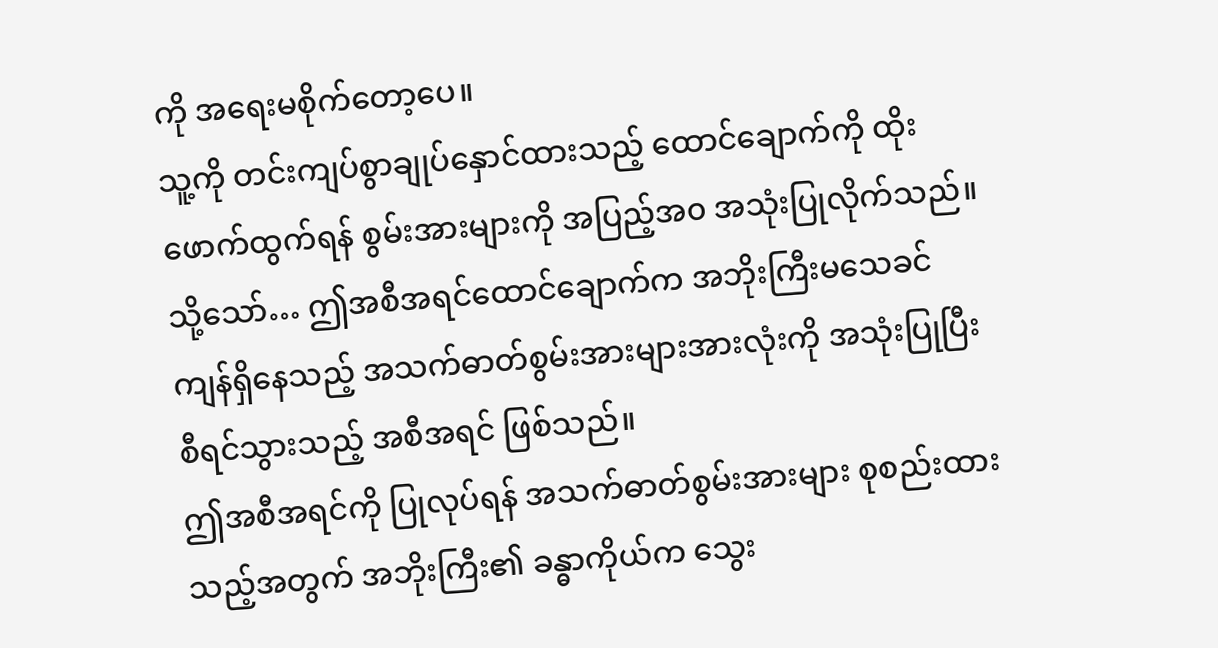ကို အရေးမစိုက်တော့ပေ။
သူ့ကို တင်းကျပ်စွာချုပ်နှောင်ထားသည့် ထောင်ချောက်ကို ထိုးဖောက်ထွက်ရန် စွမ်းအားများကို အပြည့်အ၀ အသုံးပြုလိုက်သည်။
သို့သော်… ဤအစီအရင်ထောင်ချောက်က အဘိုးကြီးမသေခင် ကျန်ရှိနေသည့် အသက်ဓာတ်စွမ်းအားများအားလုံးကို အသုံးပြုပြီး စီရင်သွားသည့် အစီအရင် ဖြစ်သည်။
ဤအစီအရင်ကို ပြုလုပ်ရန် အသက်ဓာတ်စွမ်းအားများ စုစည်းထားသည့်အတွက် အဘိုးကြီး၏ ခန္ဓာကိုယ်က သွေး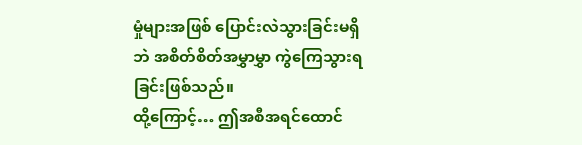မှုံများအဖြစ် ပြောင်းလဲသွားခြင်းမရှိဘဲ အစိတ်စိတ်အမွှာမွှာ ကွဲကြေသွားရခြင်းဖြစ်သည်။
ထို့ကြောင့်… ဤအစီအရင်ထောင်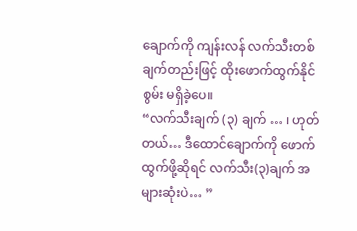ချောက်ကို ကျန်းလန် လက်သီးတစ်ချက်တည်းဖြင့် ထိုးဖောက်ထွက်နိုင်စွမ်း မရှိခဲ့ပေ။
“လက်သီးချက် (၃) ချက် … ၊ ဟုတ်တယ်… ဒီထောင်ချောက်ကို ဖောက်ထွက်ဖို့ဆိုရင် လက်သီး(၃)ချက် အများဆုံးပဲ… ”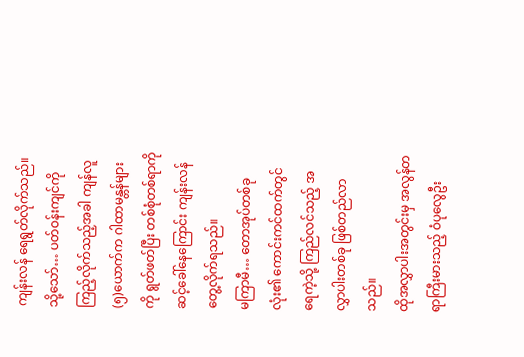ကျန်းလန် ရေရွတ်လိုက်သည်။
သို့သော်… ပတ်ဝန်းကျင်ကို ကြည့်လိုက်သည့်အခါ ကျန်လူ (၅)ယောက်က ဂါထာမန္တန်များကို ရွတ်ဖတ်ပြီး တစ်စုံတစ်ရာကို ဆင့်ခေါ်နေကြောင်း ကျန်းလန် တွေ့လိုက်ရသည်။
မကြာမီ… တောအုပ်တစ်ခုလုံး၏ ကောင်းကင်ထက်တွင် ရေကဲ့သို့ ကြည်လင်သည့် အလွှာပါးတစ်ခု ဖြစ်တည်လာသည်။
ထိုအလွှာပါးအတွင်းမှ အလွန်တရာကြီးမားသည့် ဝံပုလွေဦး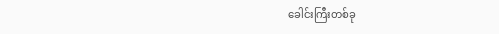ခေါင်းကြီးတစ်ခု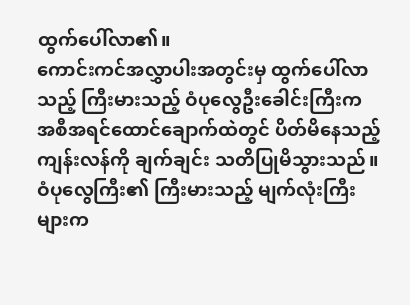ထွက်ပေါ်လာ၏။
ကောင်းကင်အလွှာပါးအတွင်းမှ ထွက်ပေါ်လာသည့် ကြီးမားသည့် ဝံပုလွေဦးခေါင်းကြီးက အစီအရင်ထောင်ချောက်ထဲတွင် ပိတ်မိနေသည့် ကျန်းလန်ကို ချက်ချင်း သတိပြုမိသွားသည်။
ဝံပုလွေကြီး၏ ကြီးမားသည့် မျက်လုံးကြီးများက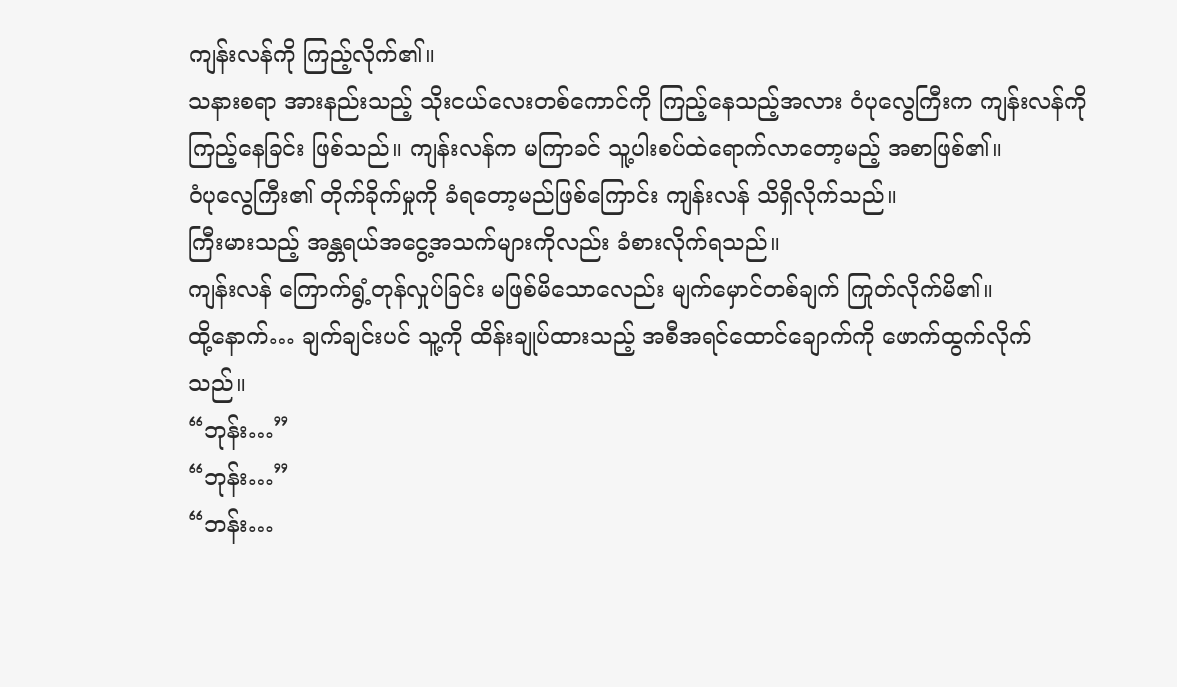ကျန်းလန်ကို ကြည့်လိုက်၏။
သနားစရာ အားနည်းသည့် သိုးငယ်လေးတစ်ကောင်ကို ကြည့်နေသည့်အလား ဝံပုလွေကြီးက ကျန်းလန်ကို ကြည့်နေခြင်း ဖြစ်သည်။ ကျန်းလန်က မကြာခင် သူ့ပါးစပ်ထဲရောက်လာတော့မည့် အစာဖြစ်၏။
ဝံပုလွေကြီး၏ တိုက်ခိုက်မှုကို ခံရတော့မည်ဖြစ်ကြောင်း ကျန်းလန် သိရှိလိုက်သည်။
ကြီးမားသည့် အန္တရယ်အငွေ့အသက်များကိုလည်း ခံစားလိုက်ရသည်။
ကျန်းလန် ကြောက်ရွံ့တုန်လှုပ်ခြင်း မဖြစ်မိသောလေည်း မျက်မှောင်တစ်ချက် ကြုတ်လိုက်မိ၏။
ထို့နောက်… ချက်ချင်းပင် သူ့ကို ထိန်းချုပ်ထားသည့် အစီအရင်ထောင်ချောက်ကို ဖောက်ထွက်လိုက်သည်။
“ဘုန်း…”
“ဘုန်း…”
“ဘန်း…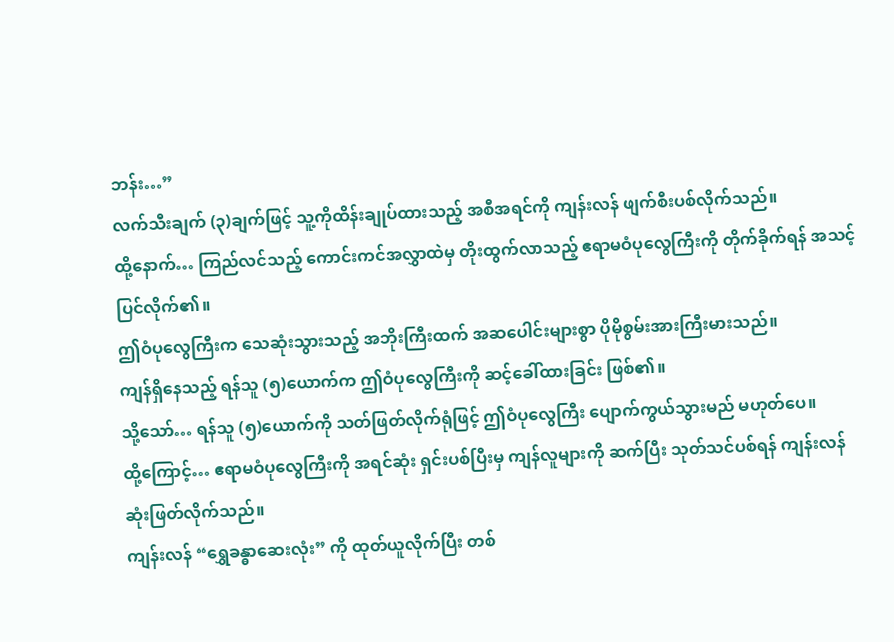ဘန်း…”
လက်သီးချက် (၃)ချက်ဖြင့် သူ့ကိုထိန်းချုပ်ထားသည့် အစီအရင်ကို ကျန်းလန် ဖျက်စီးပစ်လိုက်သည်။
ထို့နောက်… ကြည်လင်သည့် ကောင်းကင်အလွှာထဲမှ တိုးထွက်လာသည့် ဧရာမဝံပုလွေကြီးကို တိုက်ခိုက်ရန် အသင့်ပြင်လိုက်၏။
ဤဝံပုလွေကြီးက သေဆုံးသွားသည့် အဘိုးကြီးထက် အဆပေါင်းများစွာ ပိုမိုစွမ်းအားကြီးမားသည်။
ကျန်ရှိနေသည့် ရန်သူ (၅)ယောက်က ဤဝံပုလွေကြီးကို ဆင့်ခေါ်ထားခြင်း ဖြစ်၏။
သို့သော်… ရန်သူ (၅)ယောက်ကို သတ်ဖြတ်လိုက်ရုံဖြင့် ဤဝံပုလွေကြီး ပျောက်ကွယ်သွားမည် မဟုတ်ပေ။
ထို့ကြောင့်… ဧရာမဝံပုလွေကြီးကို အရင်ဆုံး ရှင်းပစ်ပြီးမှ ကျန်လူများကို ဆက်ပြီး သုတ်သင်ပစ်ရန် ကျန်းလန် ဆုံးဖြတ်လိုက်သည်။
ကျန်းလန် “ရွှေခန္ဓာဆေးလုံး” ကို ထုတ်ယူလိုက်ပြီး တစ်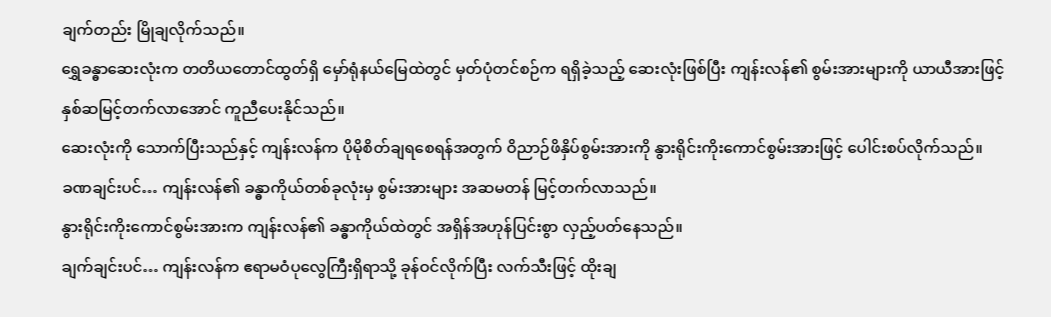ချက်တည်း မြိုချလိုက်သည်။
ရွှေခန္ဓာဆေးလုံးက တတိယတောင်ထွတ်ရှိ မှော်ရုံနယ်မြေထဲတွင် မှတ်ပုံတင်စဉ်က ရရှိခဲ့သည့် ဆေးလုံးဖြစ်ပြီး ကျန်းလန်၏ စွမ်းအားများကို ယာယီအားဖြင့် နှစ်ဆမြင့်တက်လာအောင် ကူညီပေးနိုင်သည်။
ဆေးလုံးကို သောက်ပြီးသည်နှင့် ကျန်းလန်က ပိုမိုစိတ်ချရစေရန်အတွက် ဝိညာဉ်ဖိနှိပ်စွမ်းအားကို နွားရိုင်းကိုးကောင်စွမ်းအားဖြင့် ပေါင်းစပ်လိုက်သည်။
ခဏချင်းပင်… ကျန်းလန်၏ ခန္ဓာကိုယ်တစ်ခုလုံးမှ စွမ်းအားများ အဆမတန် မြင့်တက်လာသည်။
နွားရိုင်းကိုးကောင်စွမ်းအားက ကျန်းလန်၏ ခန္ဓာကိုယ်ထဲတွင် အရှိန်အဟုန်ပြင်းစွာ လှည့်ပတ်နေသည်။
ချက်ချင်းပင်… ကျန်းလန်က ဧရာမဝံပုလွေကြီးရှိရာသို့ ခုန်ဝင်လိုက်ပြီး လက်သီးဖြင့် ထိုးချ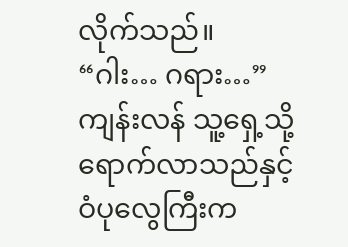လိုက်သည်။
“ဂါး… ဂရား…”
ကျန်းလန် သူ့ရှေ့သို့ ရောက်လာသည်နှင့် ဝံပုလွေကြီးက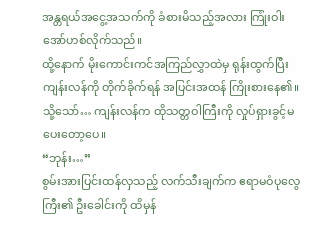အန္တရယ်အငွေ့အသက်ကို ခံစားမိသည့်အလား ကြုံးဝါးအော်ဟစ်လိုက်သည်။
ထို့နောက် မိုးကောင်းကင်အကြည်လွှာထဲမှ ရုန်းထွက်ပြီး ကျန်းလန်ကို တိုက်ခိုက်ရန် အပြင်းအထန် ကြိုးစားနေ၏။
သို့သော်… ကျန်းလန်က ထိုသတ္တဝါကြီးကို လှုပ်ရှားခွင့်မပေးတော့ပေ။
“ဘုန်း…”
စွမ်းအားပြင်းထန်လှသည့် လက်သီးချက်က ဧရာမဝံပုလွေကြီး၏ ဦးခေါင်းကို ထိမှန်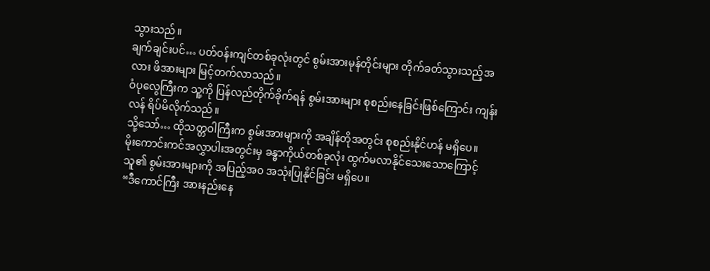သွားသည်။
ချက်ချင်းပင်… ပတ်ဝန်းကျင်တစ်ခုလုံးတွင် စွမ်းအားမုန်တိုင်းများ တိုက်ခတ်သွားသည့်အလား ဖိအားများ မြင့်တက်လာသည်။
ဝံပုလွေကြီးက သူ့ကို ပြန်လည်တိုက်ခိုက်ရန် စွမ်းအားများ စုစည်းနေခြင်းဖြစ်ကြောင်း ကျန်းလန် ရိပ်မိလိုက်သည်။
သို့သော်… ထိုသတ္တဝါကြီးက စွမ်းအားများကို အချိန်တိုအတွင်း စုစည်းနိုင်ဟန် မရှိပေ။
မိုးကောင်းကင်အလွှာပါးအတွင်းမှ ခန္ဓာကိုယ်တစ်ခုလုံး ထွက်မလာနိုင်သေးသောကြောင့် သူ၏ စွမ်းအားများကို အပြည့်အ၀ အသုံးပြုနိုင်ခြင်း မရှိပေ။
“ဒီကောင်ကြီး အားနည်းနေ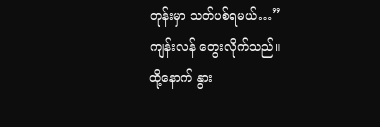တုန်းမှာ သတ်ပစ်ရမယ်…”
ကျန်းလန် တွေးလိုက်သည်။
ထို့နောက် နွား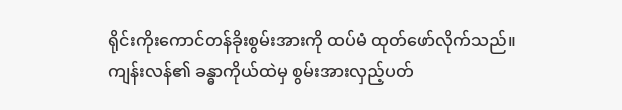ရိုင်းကိုးကောင်တန်ခိုးစွမ်းအားကို ထပ်မံ ထုတ်ဖော်လိုက်သည်။
ကျန်းလန်၏ ခန္ဓာကိုယ်ထဲမှ စွမ်းအားလှည့်ပတ်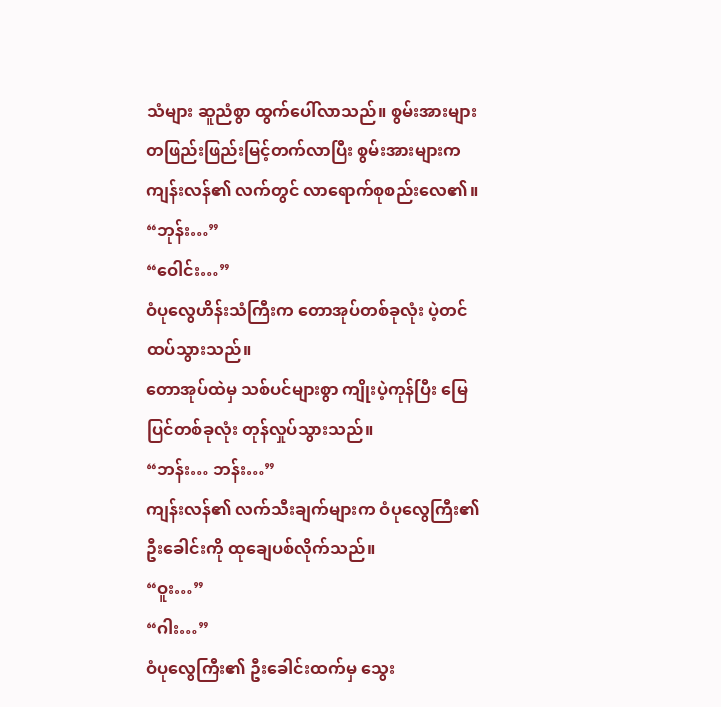သံများ ဆူညံစွာ ထွက်ပေါ်လာသည်။ စွမ်းအားများ တဖြည်းဖြည်းမြင့်တက်လာပြီး စွမ်းအားများက ကျန်းလန်၏ လက်တွင် လာရောက်စုစည်းလေ၏။
“ဘုန်း…”
“ဝေါင်း…”
ဝံပုလွေဟိန်းသံကြီးက တောအုပ်တစ်ခုလုံး ပဲ့တင်ထပ်သွားသည်။
တောအုပ်ထဲမှ သစ်ပင်များစွာ ကျိုးပဲ့ကုန်ပြီး မြေပြင်တစ်ခုလုံး တုန်လှုပ်သွားသည်။
“ဘန်း… ဘန်း…”
ကျန်းလန်၏ လက်သီးချက်များက ဝံပုလွေကြီး၏ ဦးခေါင်းကို ထုချေပစ်လိုက်သည်။
“ဝူး…”
“ဂါး…”
ဝံပုလွေကြီး၏ ဦးခေါင်းထက်မှ သွေး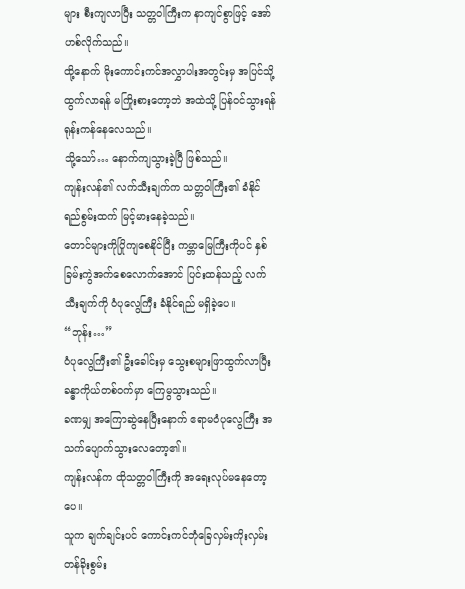များ စီးကျလာပြီး သတ္တဝါကြီးက နာကျင်စွာဖြင့် အော်ဟစ်လိုက်သည်။
ထို့နောက် မိုးကောင်းကင်အလွှာပါးအတွင်းမှ အပြင်သို့ ထွက်လာရန် မကြိုးစားတော့ဘဲ အထဲသို့ ပြန်ဝင်သွားရန် ရုန်းကန်နေလေသည်။
သို့သော်… နောက်ကျသွားခဲ့ပြီ ဖြစ်သည်။
ကျန်းလန်၏ လက်သီးချက်က သတ္တဝါကြီး၏ ခံနိုင်ရည်စွမ်းထက် မြင့်မားနေခဲ့သည်။
တောင်များကိုပြိုကျစေနိုင်ပြီး ကမ္ဘာမြေကြီးကိုပင် နှစ်ခြမ်းကွဲအက်စေလောက်အောင် ပြင်းထန်သည့် လက်သီးချက်ကို ဝံပုလွေကြီး ခံနိုင်ရည် မရှိခဲ့ပေ။
“ဘုန်း…”
ဝံပုလွေကြီး၏ ဦးခေါင်းမှ သွေးစများဖြာထွက်လာပြီး ခန္ဓာကိုယ်တစ်ဝက်မှာ ကြေမွသွားသည်။
ခဏမျှ အကြောဆွဲနေပြီးနောက် ဧရာမဝံပုလွေကြီး အသက်ပျောက်သွားလေတော့၏။
ကျန်းလန်က ထိုသတ္တဝါကြီးကို အရေးလုပ်မနေတော့ပေ။
သူက ချက်ချင်းပင် ကောင်းကင်ဘုံခြေလှမ်းကိုးလှမ်းတန်ခိုးစွမ်း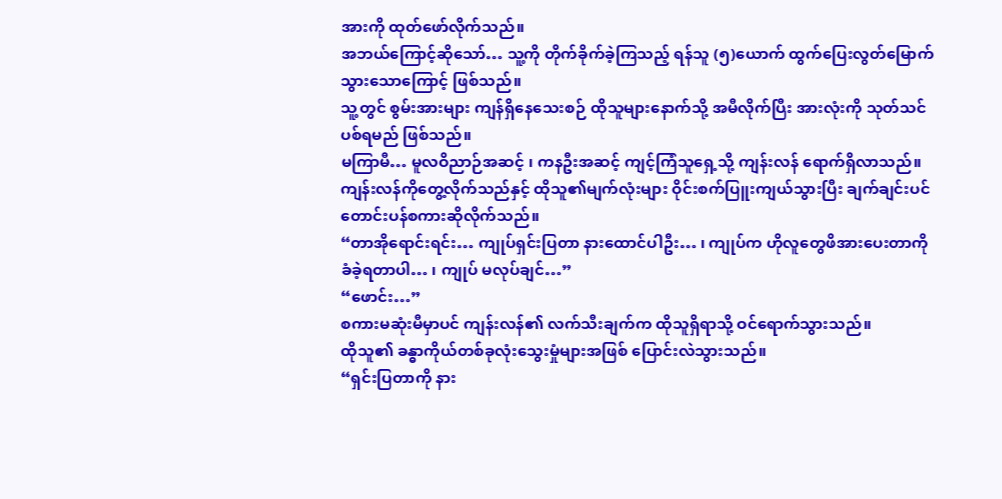အားကို ထုတ်ဖော်လိုက်သည်။
အဘယ်ကြောင့်ဆိုသော်… သူ့ကို တိုက်ခိုက်ခဲ့ကြသည့် ရန်သူ (၅)ယောက် ထွက်ပြေးလွတ်မြောက်သွားသောကြောင့် ဖြစ်သည်။
သူ့တွင် စွမ်းအားများ ကျန်ရှိနေသေးစဉ် ထိုသူများနောက်သို့ အမီလိုက်ပြီး အားလုံးကို သုတ်သင်ပစ်ရမည် ဖြစ်သည်။
မကြာမီ… မူလဝိညာဉ်အဆင့် ၊ ကနဦးအဆင့် ကျင့်ကြံသူရှေ့သို့ ကျန်းလန် ရောက်ရှိလာသည်။
ကျန်းလန်ကိုတွေ့လိုက်သည်နှင့် ထိုသူ၏မျက်လုံးများ ဝိုင်းစက်ပြူးကျယ်သွားပြီး ချက်ချင်းပင် တောင်းပန်စကားဆိုလိုက်သည်။
“တာအိုရောင်းရင်း… ကျုပ်ရှင်းပြတာ နားထောင်ပါဦး… ၊ ကျုပ်က ဟိုလူတွေဖိအားပေးတာကို ခံခဲ့ရတာပါ… ၊ ကျုပ် မလုပ်ချင်…”
“ဖောင်း…”
စကားမဆုံးမီမှာပင် ကျန်းလန်၏ လက်သီးချက်က ထိုသူရှိရာသို့ ဝင်ရောက်သွားသည်။
ထိုသူ၏ ခန္ဓာကိုယ်တစ်ခုလုံးသွေးမှုံများအဖြစ် ပြောင်းလဲသွားသည်။
“ရှင်းပြတာကို နား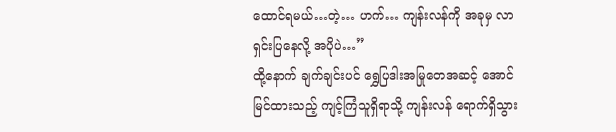ထောင်ရမယ်…တဲ့… ဟက်… ကျန်းလန်ကို အခုမှ လာရှင်းပြနေလို့ အပိုပဲ…”
ထို့နောက် ချက်ချင်းပင် ရွှေပြဒါးအမြုတေအဆင့် အောင်မြင်ထားသည့် ကျင့်ကြံသူရှိရာသို့ ကျန်းလန် ရောက်ရှိသွား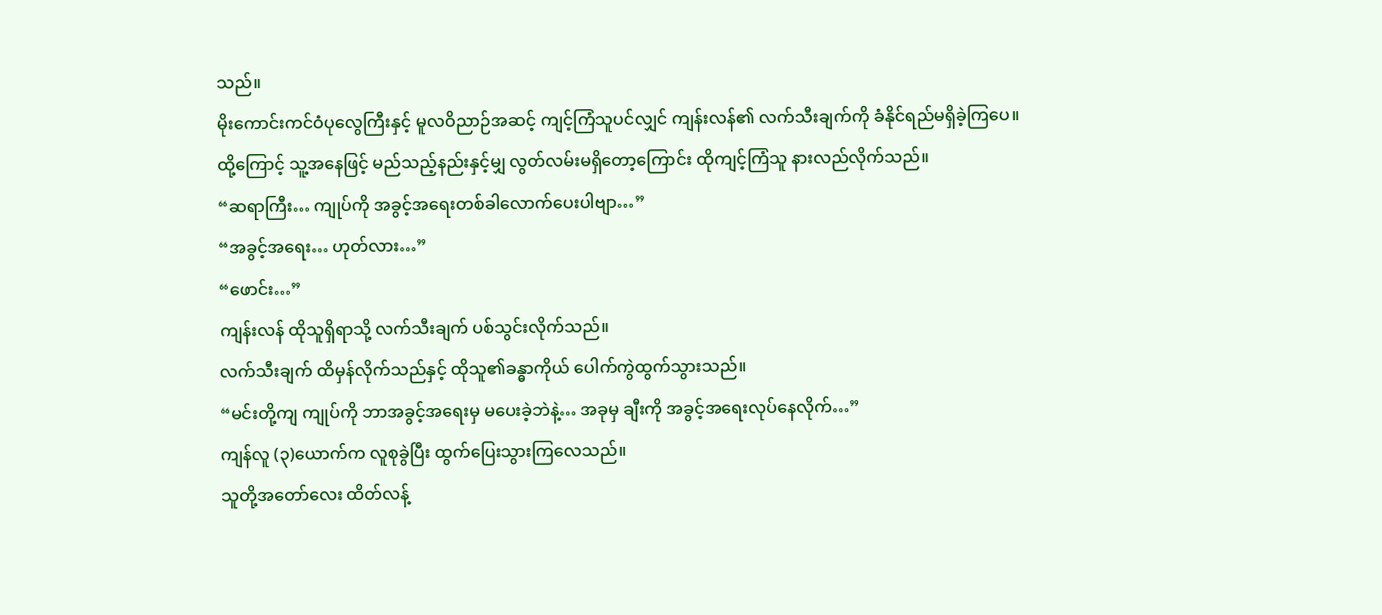သည်။
မိုးကောင်းကင်ဝံပုလွေကြီးနှင့် မူလဝိညာဉ်အဆင့် ကျင့်ကြံသူပင်လျှင် ကျန်းလန်၏ လက်သီးချက်ကို ခံနိုင်ရည်မရှိခဲ့ကြပေ။
ထို့ကြောင့် သူ့အနေဖြင့် မည်သည့်နည်းနှင့်မျှ လွတ်လမ်းမရှိတော့ကြောင်း ထိုကျင့်ကြံသူ နားလည်လိုက်သည်။
“ဆရာကြီး… ကျုပ်ကို အခွင့်အရေးတစ်ခါလောက်ပေးပါဗျာ…”
“အခွင့်အရေး… ဟုတ်လား…”
“ဖောင်း…”
ကျန်းလန် ထိုသူရှိရာသို့ လက်သီးချက် ပစ်သွင်းလိုက်သည်။
လက်သီးချက် ထိမှန်လိုက်သည်နှင့် ထိုသူ၏ခန္ဓာကိုယ် ပေါက်ကွဲထွက်သွားသည်။
“မင်းတို့ကျ ကျုပ်ကို ဘာအခွင့်အရေးမှ မပေးခဲ့ဘဲနဲ့… အခုမှ ချီးကို အခွင့်အရေးလုပ်နေလိုက်…”
ကျန်လူ (၃)ယောက်က လူစုခွဲပြီး ထွက်ပြေးသွားကြလေသည်။
သူတို့အတော်လေး ထိတ်လန့်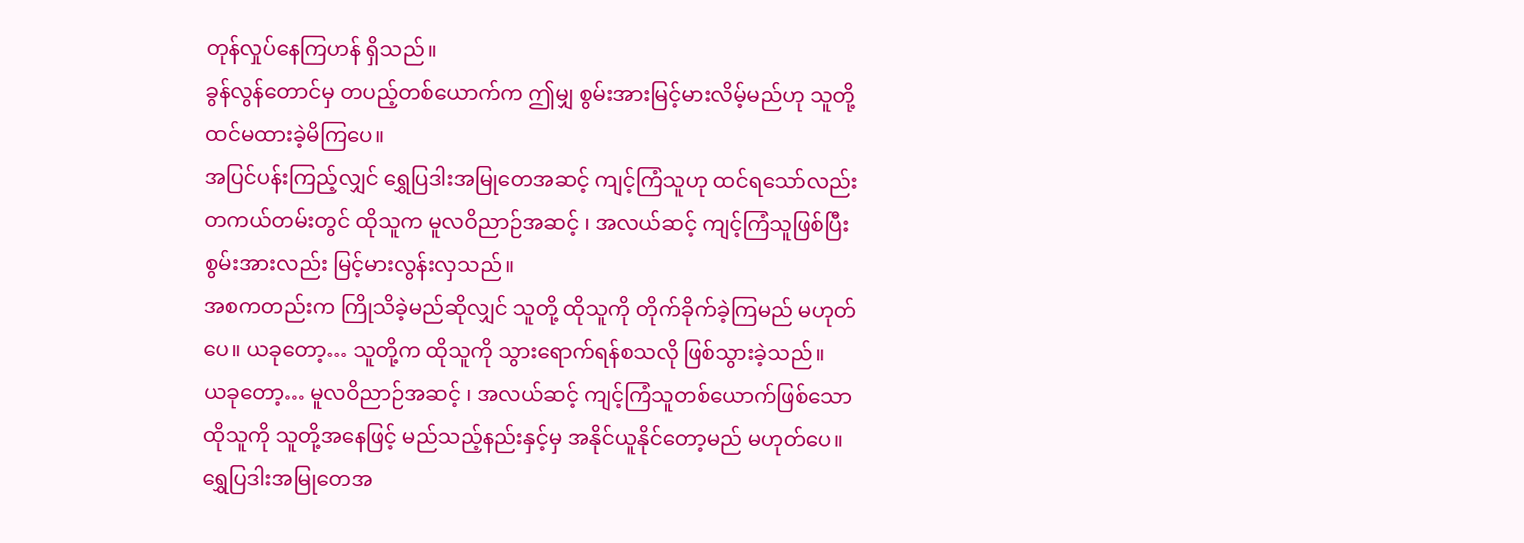တုန်လှုပ်နေကြဟန် ရှိသည်။
ခွန်လွန်တောင်မှ တပည့်တစ်ယောက်က ဤမျှ စွမ်းအားမြင့်မားလိမ့်မည်ဟု သူတို့ ထင်မထားခဲ့မိကြပေ။
အပြင်ပန်းကြည့်လျှင် ရွှေပြဒါးအမြုတေအဆင့် ကျင့်ကြံသူဟု ထင်ရသော်လည်း တကယ်တမ်းတွင် ထိုသူက မူလဝိညာဉ်အဆင့် ၊ အလယ်ဆင့် ကျင့်ကြံသူဖြစ်ပြီး စွမ်းအားလည်း မြင့်မားလွန်းလှသည်။
အစကတည်းက ကြိုသိခဲ့မည်ဆိုလျှင် သူတို့ ထိုသူကို တိုက်ခိုက်ခဲ့ကြမည် မဟုတ်ပေ။ ယခုတော့… သူတို့က ထိုသူကို သွားရောက်ရန်စသလို ဖြစ်သွားခဲ့သည်။
ယခုတော့… မူလဝိညာဉ်အဆင့် ၊ အလယ်ဆင့် ကျင့်ကြံသူတစ်ယောက်ဖြစ်သော ထိုသူကို သူတို့အနေဖြင့် မည်သည့်နည်းနှင့်မှ အနိုင်ယူနိုင်တော့မည် မဟုတ်ပေ။
ရွှေပြဒါးအမြုတေအ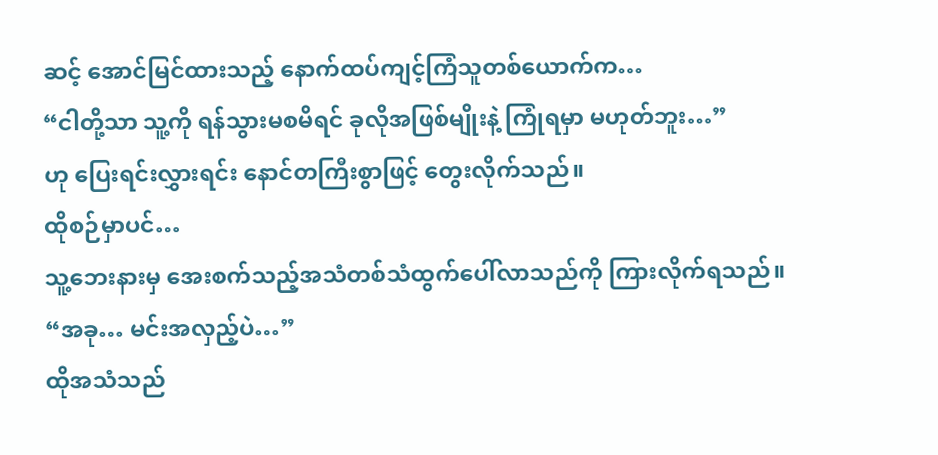ဆင့် အောင်မြင်ထားသည့် နောက်ထပ်ကျင့်ကြံသူတစ်ယောက်က…
“ငါတို့သာ သူ့ကို ရန်သွားမစမိရင် ခုလိုအဖြစ်မျိုးနဲ့ ကြုံရမှာ မဟုတ်ဘူး…”
ဟု ပြေးရင်းလွှားရင်း နောင်တကြီးစွာဖြင့် တွေးလိုက်သည်။
ထိုစဉ်မှာပင်…
သူ့ဘေးနားမှ အေးစက်သည့်အသံတစ်သံထွက်ပေါ်လာသည်ကို ကြားလိုက်ရသည်။
“အခု… မင်းအလှည့်ပဲ…”
ထိုအသံသည်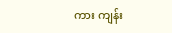ကား ကျန်း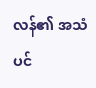လန်၏ အသံပင်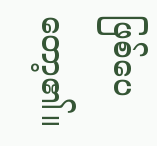ဖြစ်ပေတော့၏။